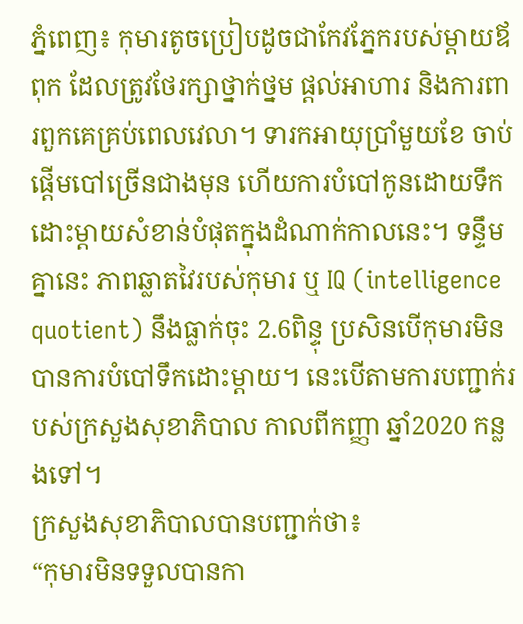ភ្នំពេញ៖ កុមារតូចប្រៀបដូចជាកែវភ្នែករបស់ម្តាយឪពុក ដែលត្រូវថែរក្សាថ្នាក់ថ្នម ផ្តល់អាហារ និងការពារពួកគេគ្រប់ពេលវេលា។ ទារកអាយុប្រាំមួយខែ ចាប់ផ្ដើមបៅច្រើនជាងមុន ហើយការបំបៅកូនដោយទឹកដោះម្តាយសំខាន់បំផុតក្នុងដំណាក់កាលនេះ។ ទន្ទឹមគ្នានេះ ភាពឆ្លាតវៃរបស់កុមារ ឬ IQ (intelligence quotient) នឹងធ្លាក់ចុះ 2.6ពិន្ទុ ប្រសិនបើកុមារមិនបានការបំបៅទឹកដោះម្តាយ។ នេះបើតាមការបញ្ជាក់របស់ក្រសួងសុខាភិបាល កាលពីកញ្ញា ឆ្នាំ2020 កន្លងទៅ។
ក្រសួងសុខាភិបាលបានបញ្ជាក់ថា៖
“កុមារមិនទទួលបានកា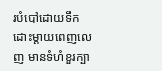របំបៅដោយទឹកដោះម្តាយពេញលេញ មានទំហំខួរក្បា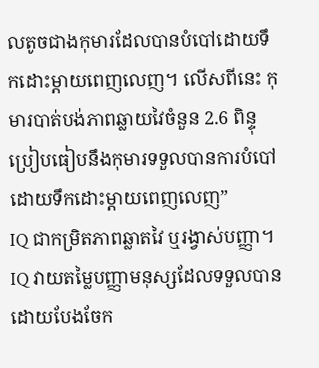លតូចជាងកុមារដែលបានបំបៅដោយទឹកដោះម្តាយពេញលេញ។ លើសពីនេះ កុមារបាត់បង់ភាពឆ្លាយវៃចំនួន 2.6 ពិន្ទុ ប្រៀបធៀបនឹងកុមារទទួលបានការបំបៅដោយទឹកដោះម្តាយពេញលេញ”
IQ ជាកម្រិតភាពឆ្លាតវៃ ឬរង្វាស់បញ្ញា។ IQ វាយតម្លៃបញ្ញាមនុស្សដែលទទួលបានដោយបែងចែក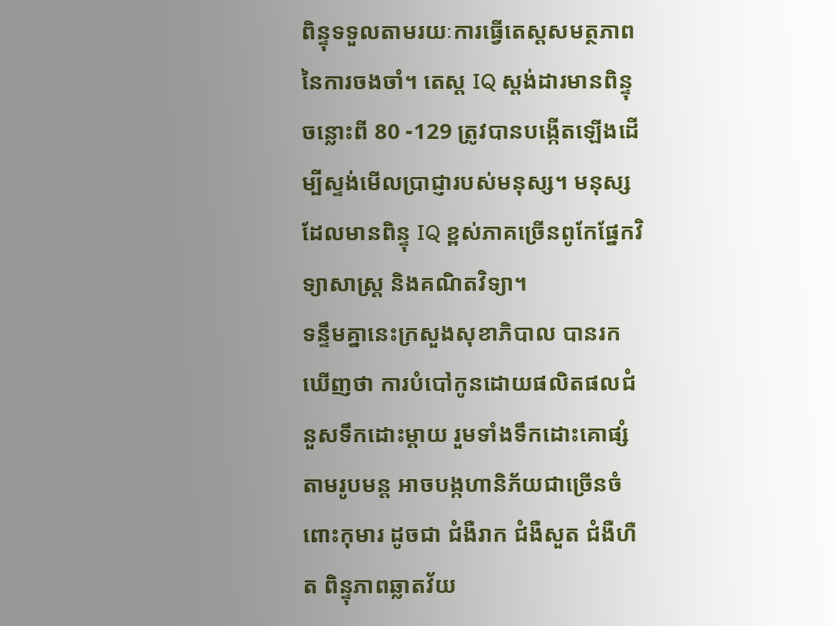ពិន្ទុទទួលតាមរយៈការធ្វើតេស្តសមត្ថភាពនៃការចងចាំ។ តេស្ត IQ ស្តង់ដារមានពិន្ទុចន្លោះពី 80 -129 ត្រូវបានបង្កើតឡើងដើម្បីស្ទង់មើលប្រាជ្ញារបស់មនុស្ស។ មនុស្សដែលមានពិន្ទុ IQ ខ្ពស់ភាគច្រើនពូកែផ្នែកវិទ្យាសាស្ត្រ និងគណិតវិទ្យា។
ទន្ទឹមគ្នានេះក្រសួងសុខាភិបាល បានរកឃើញថា ការបំបៅកូនដោយផលិតផលជំនួសទឹកដោះម្ដាយ រួមទាំងទឹកដោះគោផ្សំតាមរូបមន្ត អាចបង្កហានិភ័យជាច្រើនចំពោះកុមារ ដូចជា ជំងឺរាក ជំងឺសួត ជំងឺហឺត ពិន្ទុភាពឆ្លាតវ័យ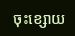ចុះខ្សោយ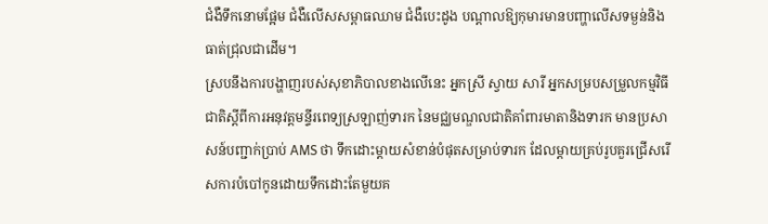ជំងឺទឹកនោមផ្អែម ជំងឺលើសសម្ពាធឈាម ជំងឺបេះដូង បណ្តាលឱ្យកុមារមានបញ្ហាលើសទម្ងន់និងធាត់ជ្រុលជាដើម។
ស្របនឹងការបង្ហាញរបស់សុខាភិបាលខាងលើនេះ អ្នកស្រី ស្វាយ សារី អ្នកសម្របសម្រួលកម្មវិធីជាតិស្ដីពីការអនុវត្តមន្ទីរពេទ្យស្រឡាញ់ទារក នៃមជ្ឈមណ្ឌលជាតិគាំពារមាតានិងទារក មានប្រសាសន៍បញ្ជាក់ប្រាប់ AMS ថា ទឹកដោះម្តាយសំខាន់បំផុតសម្រាប់ទារក ដែលម្តាយគ្រប់រូបគួរជ្រើសរើសការបំបៅកូនដោយទឹកដោះតែមួយគ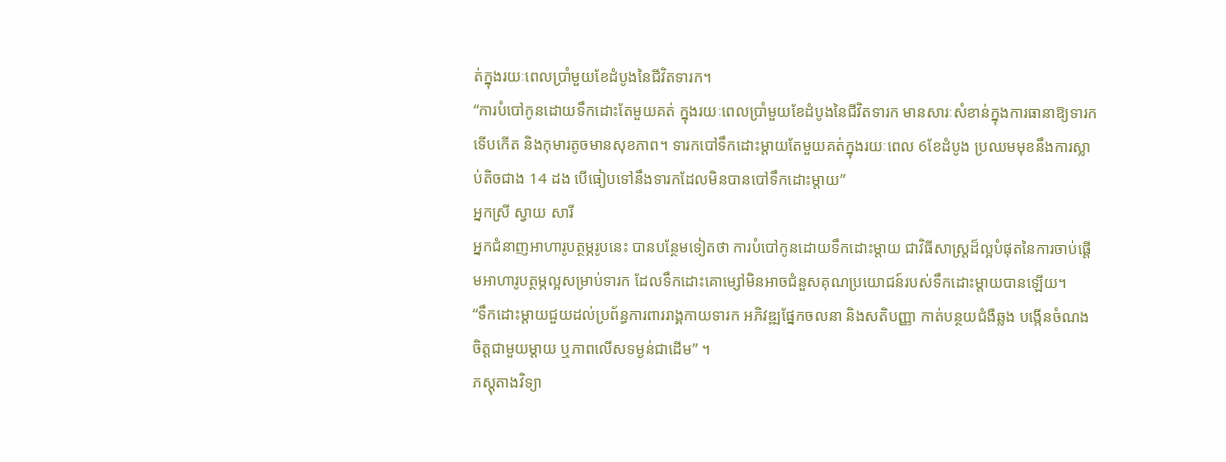ត់ក្នុងរយៈពេលប្រាំមួយខែដំបូងនៃជីវិតទារក។
“ការបំបៅកូនដោយទឹកដោះតែមួយគត់ ក្នុងរយៈពេលប្រាំមួយខែដំបូងនៃជីវិតទារក មានសារៈសំខាន់ក្នុងការធានាឱ្យទារកទើបកើត និងកុមារតូចមានសុខភាព។ ទារកបៅទឹកដោះម្តាយតែមួយគត់ក្នុងរយៈពេល 6ខែដំបូង ប្រឈមមុខនឹងការស្លាប់តិចជាង 14 ដង បើធៀបទៅនឹងទារកដែលមិនបានបៅទឹកដោះម្តាយ”
អ្នកស្រី ស្វាយ សារី
អ្នកជំនាញអាហារូបត្ថម្ភរូបនេះ បានបន្ថែមទៀតថា ការបំបៅកូនដោយទឹកដោះម្តាយ ជាវិធីសាស្រ្តដ៏ល្អបំផុតនៃការចាប់ផ្តើមអាហារូបត្ថម្ភល្អសម្រាប់ទារក ដែលទឹកដោះគោម្សៅមិនអាចជំនួសគុណប្រយោជន៍របស់ទឹកដោះម្តាយបានឡើយ។
“ទឹកដោះម្តាយជួយដល់ប្រព័ន្ធការពាររាង្គកាយទារក អភិវឌ្ឍផ្នែកចលនា និងសតិបញ្ញា កាត់បន្ថយជំងឺឆ្លង បង្កើនចំណងចិត្តជាមួយម្តាយ ឬភាពលើសទម្ងន់ជាដើម” ។
ភស្តុតាងវិទ្យា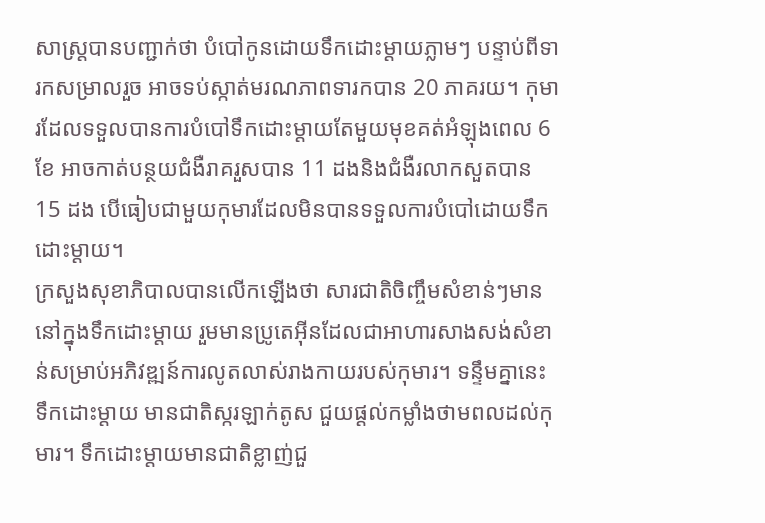សាស្ត្របានបញ្ជាក់ថា បំបៅកូនដោយទឹកដោះម្ដាយភ្លាមៗ បន្ទាប់ពីទារកសម្រាលរួច អាចទប់ស្កាត់មរណភាពទារកបាន 20 ភាគរយ។ កុមារដែលទទួលបានការបំបៅទឹកដោះម្តាយតែមួយមុខគត់អំឡុងពេល 6 ខែ អាចកាត់បន្ថយជំងឺរាគរួសបាន 11 ដងនិងជំងឺរលាកសួតបាន 15 ដង បើធៀបជាមួយកុមារដែលមិនបានទទួលការបំបៅដោយទឹកដោះម្ដាយ។
ក្រសួងសុខាភិបាលបានលើកឡើងថា សារជាតិចិញ្ចឹមសំខាន់ៗមាននៅក្នុងទឹកដោះម្តាយ រួមមានប្រូតេអ៊ីនដែលជាអាហារសាងសង់សំខាន់សម្រាប់អភិវឌ្ឍន៍ការលូតលាស់រាងកាយរបស់កុមារ។ ទន្ទឹមគ្នានេះ ទឹកដោះម្តាយ មានជាតិស្ករឡាក់តូស ជួយផ្ដល់កម្លាំងថាមពលដល់កុមារ។ ទឹកដោះម្តាយមានជាតិខ្លាញ់ជួ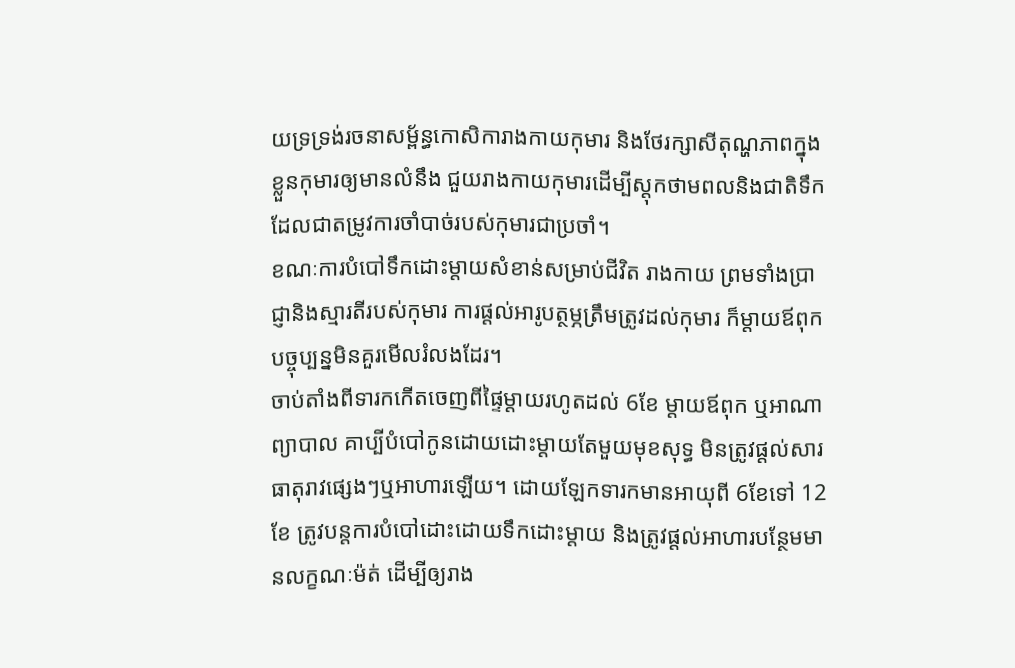យទ្រទ្រង់រចនាសម្ព័ន្ធកោសិការាងកាយកុមារ និងថែរក្សាសីតុណ្ហភាពក្នុងខ្លួនកុមារឲ្យមានលំនឹង ជួយរាងកាយកុមារដើម្បីស្តុកថាមពលនិងជាតិទឹក ដែលជាតម្រូវការចាំបាច់របស់កុមារជាប្រចាំ។
ខណៈការបំបៅទឹកដោះម្តាយសំខាន់សម្រាប់ជីវិត រាងកាយ ព្រមទាំងប្រាជ្ញានិងស្មារតីរបស់កុមារ ការផ្តល់អារូបត្ថម្ភត្រឹមត្រូវដល់កុមារ ក៏ម្តាយឪពុកបច្ចុប្បន្នមិនគួរមើលរំលងដែរ។
ចាប់តាំងពីទារកកើតចេញពីផ្ទៃម្តាយរហូតដល់ 6ខែ ម្តាយឪពុក ឬអាណាព្យាបាល គាប្បីបំបៅកូនដោយដោះម្តាយតែមួយមុខសុទ្ធ មិនត្រូវផ្តល់សារធាតុរាវផ្សេងៗឬអាហារឡើយ។ ដោយឡែកទារកមានអាយុពី 6ខែទៅ 12ខែ ត្រូវបន្តការបំបៅដោះដោយទឹកដោះម្តាយ និងត្រូវផ្តល់អាហារបន្ថែមមានលក្ខណៈម៉ត់ ដើម្បីឲ្យរាង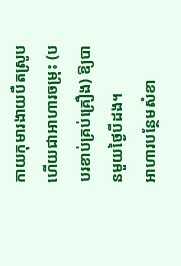កាយកុមារងាយបឺតស្រូប ហើយជាអាហារចម្រុះ (បបរខាប់គ្រប់គ្រឿង) ឱ្យបានមួយថ្ងៃបីដង។
អាហារបន្ថែមសំខា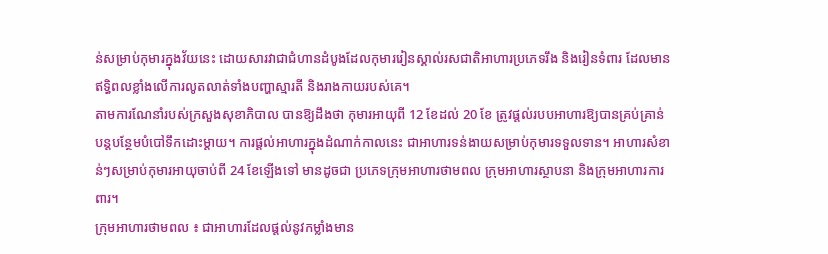ន់សម្រាប់កុមារក្នុងវ័យនេះ ដោយសារវាជាជំហានដំបូងដែលកុមាររៀនស្គាល់រសជាតិអាហារប្រភេទរឹង និងរៀនទំពារ ដែលមានឥទ្ធិពលខ្លាំងលើការលូតលាត់ទាំងបញ្ហាស្មារតី និងរាងកាយរបស់គេ។
តាមការណែនាំរបស់ក្រសួងសុខាភិបាល បានឱ្យដឹងថា កុមារអាយុពី 12 ខែដល់ 20 ខែ ត្រូវផ្តល់របបអាហារឱ្យបានគ្រប់គ្រាន់ បន្តបន្ថែមបំបៅទឹកដោះម្តាយ។ ការផ្តល់អាហារក្នុងដំណាក់កាលនេះ ជាអាហារទន់ងាយសម្រាប់កុមារទទួលទាន។ អាហារសំខាន់ៗសម្រាប់កុមារអាយុចាប់ពី 24 ខែឡើងទៅ មានដូចជា ប្រភេទក្រុមអាហារថាមពល ក្រុមអាហារស្ថាបនា និងក្រុមអាហារការពារ។
ក្រុមអាហារថាមពល ៖ ជាអាហារដែលផ្តល់នូវកម្លាំងមាន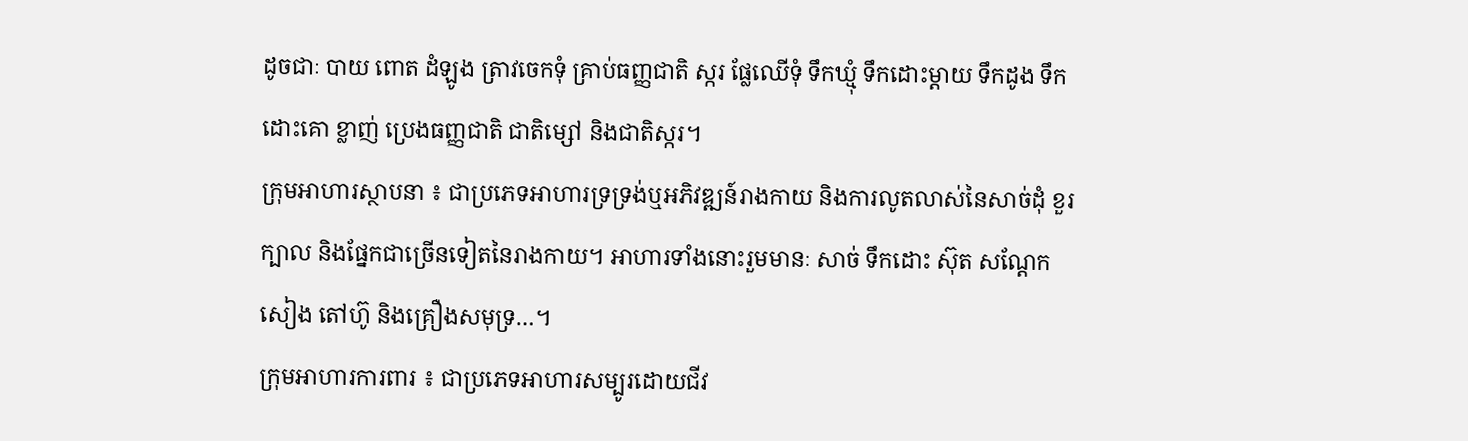ដូចជាៈ បាយ ពោត ដំឡូង ត្រាវចេកទុំ គ្រាប់ធញ្ញជាតិ ស្ករ ផ្លែឈើទុំ ទឹកឃ្មុំ ទឹកដោះម្តាយ ទឹកដូង ទឹកដោះគោ ខ្លាញ់ ប្រេងធញ្ញជាតិ ជាតិម្សៅ និងជាតិស្ករ។
ក្រុមអាហារស្ថាបនា ៖ ជាប្រភេទអាហារទ្រទ្រង់ឬអភិវឌ្ឍន៍រាងកាយ និងការលូតលាស់នៃសាច់ដុំ ខួរក្បាល និងផ្នែកជាច្រើនទៀតនៃរាងកាយ។ អាហារទាំងនោះរួមមានៈ សាច់ ទឹកដោះ ស៊ុត សណ្តែកសៀង តៅហ៊ូ និងគ្រឿងសមុទ្រ…។
ក្រុមអាហារការពារ ៖ ជាប្រភេទអាហារសម្បូរដោយជីវ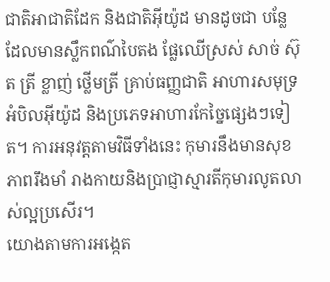ជាតិអាជាតិដែក និងជាតិអ៊ីយ៉ូដ មានដូចជា បន្លែដែលមានស្លឹកពណ៌បៃតង ផ្លែឈើស្រស់ សាច់ ស៊ុត ត្រី ខ្លាញ់ ថ្លើមត្រី គ្រាប់ធញ្ញជាតិ អាហារសមុទ្រ អំបិលអ៊ីយ៉ូដ និងប្រភេទអាហារកែច្នៃផ្សេងៗទៀត។ ការអនុវត្តតាមវិធីទាំងនេះ កុមារនឹងមានសុខភាពរឹងមាំ រាងកាយនិងប្រាជ្ញាស្មារតីកុមារលូតលាស់ល្អប្រសើរ។
យោងតាមការអង្កេត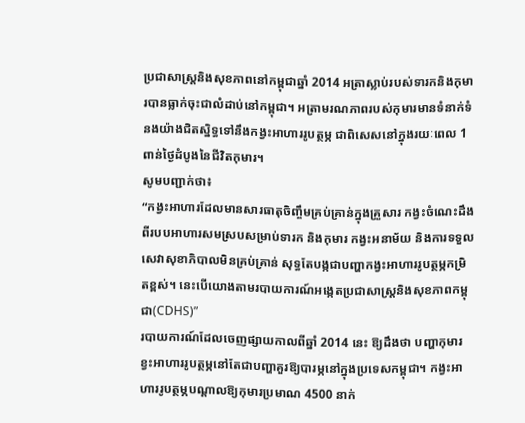ប្រជាសាស្ត្រនិងសុខភាពនៅកម្ពុជាឆ្នាំ 2014 អត្រាស្លាប់របស់ទារកនិងកុមារបានធ្លាក់ចុះជាលំដាប់នៅកម្ពុជា។ អត្រាមរណភាពរបស់កុមារមានទំនាក់ទំនងយ៉ាងជិតស្និទ្ធទៅនឹងកង្វះអាហាររូបត្ថម្ភ ជាពិសេសនៅក្នុងរយៈពេល 1ពាន់ថ្ងៃដំបូងនៃជីវិតកុមារ។
សូមបញ្ជាក់ថា៖
“កង្វះអាហារដែលមានសារធាតុចិញ្ចឹមគ្រប់គ្រាន់ក្នុងគ្រួសារ កង្វះចំណេះដឹងពីរបបអាហារសមស្របសម្រាប់ទារក និងកុមារ កង្វះអនាម័យ និងការទទួលសេវាសុខាភិបាលមិនគ្រប់គ្រាន់ សុទ្ធតែបង្កជាបញ្ហាកង្វះអាហាររូបត្ថម្ភកម្រិតខ្ពស់។ នេះបើយោងតាមរបាយការណ៍អង្កេតប្រជាសាស្ត្រនិងសុខភាពកម្ពុជា(CDHS)”
របាយការណ៍ដែលចេញផ្សាយកាលពីឆ្នាំ 2014 នេះ ឱ្យដឹងថា បញ្ហាកុមារខ្វះអាហាររូបត្ថម្ភនៅតែជាបញ្ហាគួរឱ្យបារម្ភនៅក្នុងប្រទេសកម្ពុជា។ កង្វះអាហាររូបត្ថម្ភបណ្តាលឱ្យកុមារប្រមាណ 4500 នាក់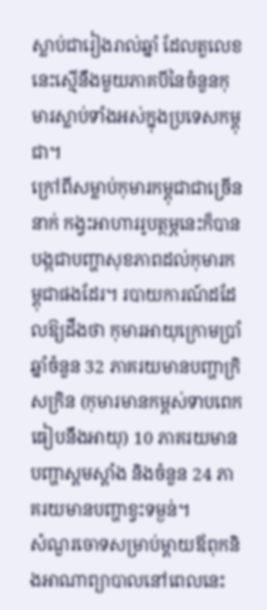ស្លាប់ជារៀងរាល់ឆ្នាំ ដែលតួលេខនេះស្មើនឹងមួយភាគបីនៃចំនួនកុមារស្លាប់ទាំងអស់ក្នុងប្រទេសកម្ពុជា។
ក្រៅពីសម្លាប់កុមារកម្ពុជាជាច្រើននាក់ កង្វះអាហាររូបត្ថម្ភនេះក៏បានបង្កជាបញ្ហាសុខភាពដល់កុមារកម្ពុជាផងដែរ។ របាយការណ៍ដដែលឱ្យដឹងថា កុមារអាយុក្រោមប្រាំឆ្នាំចំនួន 32 ភាគរយមានបញ្ហាក្រិសក្រិន (កុមារមានកម្ពស់ទាបពេកធៀបនឹងអាយុ) 10 ភាគរយមានបញ្ហាស្គមស្គាំង និងចំនួន 24 ភាគរយមានបញ្ហាខ្វះទម្ងន់។
សំណួរចោទសម្រាប់ម្ដាយឪពុកនិងអាណាព្យាបាលនៅពេលនេះ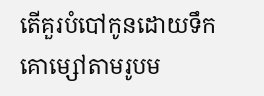តើគួរបំបៅកូនដោយទឹកគោម្សៅតាមរូបម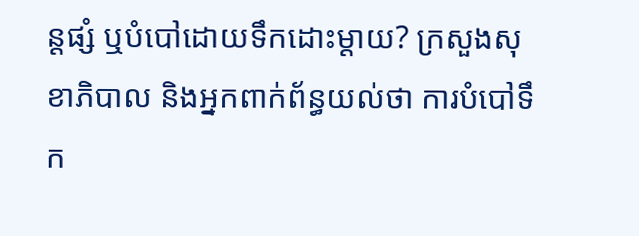ន្តផ្សំ ឬបំបៅដោយទឹកដោះម្តាយ? ក្រសួងសុខាភិបាល និងអ្នកពាក់ព័ន្ធយល់ថា ការបំបៅទឹក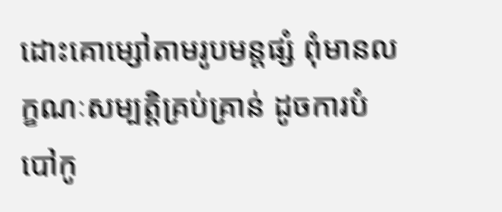ដោះគោម្សៅតាមរូបមន្តផ្សំ ពុំមានលក្ខណៈសម្បត្តិគ្រប់គ្រាន់ ដូចការបំបៅកូ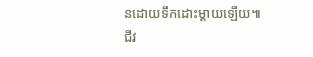នដោយទឹកដោះម្ដាយឡើយ៕
ជីវ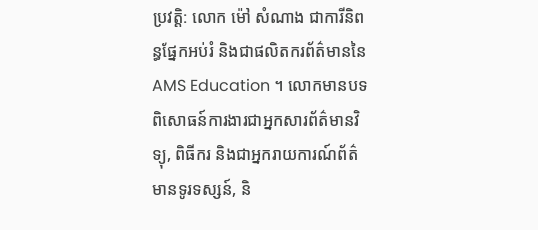ប្រវត្តិ: លោក ម៉ៅ សំណាង ជាការីនិពន្ធផ្នែកអប់រំ និងជាផលិតករព័ត៌មាននៃ AMS Education ។ លោកមានបទពិសោធន៍ការងារជាអ្នកសារព័ត៌មានវិទ្យុ, ពិធីករ និងជាអ្នករាយការណ៍ព័ត៌មានទូរទស្សន៍, និ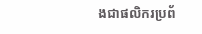ងជាផលិករប្រព័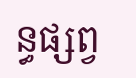ន្ធផ្សព្វ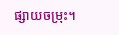ផ្សាយចម្រុះ។